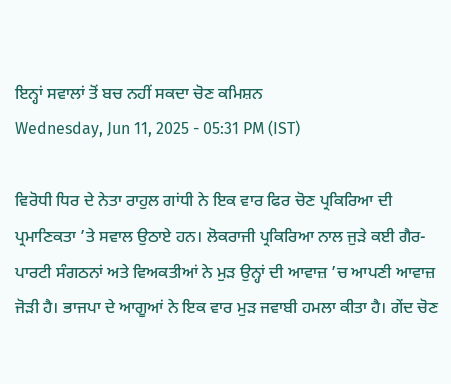ਇਨ੍ਹਾਂ ਸਵਾਲਾਂ ਤੋਂ ਬਚ ਨਹੀਂ ਸਕਦਾ ਚੋਣ ਕਮਿਸ਼ਨ
Wednesday, Jun 11, 2025 - 05:31 PM (IST)

ਵਿਰੋਧੀ ਧਿਰ ਦੇ ਨੇਤਾ ਰਾਹੁਲ ਗਾਂਧੀ ਨੇ ਇਕ ਵਾਰ ਫਿਰ ਚੋਣ ਪ੍ਰਕਿਰਿਆ ਦੀ ਪ੍ਰਮਾਣਿਕਤਾ ’ਤੇ ਸਵਾਲ ਉਠਾਏ ਹਨ। ਲੋਕਰਾਜੀ ਪ੍ਰਕਿਰਿਆ ਨਾਲ ਜੁੜੇ ਕਈ ਗੈਰ-ਪਾਰਟੀ ਸੰਗਠਨਾਂ ਅਤੇ ਵਿਅਕਤੀਆਂ ਨੇ ਮੁੜ ਉਨ੍ਹਾਂ ਦੀ ਆਵਾਜ਼ ’ਚ ਆਪਣੀ ਆਵਾਜ਼ ਜੋੜੀ ਹੈ। ਭਾਜਪਾ ਦੇ ਆਗੂਆਂ ਨੇ ਇਕ ਵਾਰ ਮੁੜ ਜਵਾਬੀ ਹਮਲਾ ਕੀਤਾ ਹੈ। ਗੇਂਦ ਚੋਣ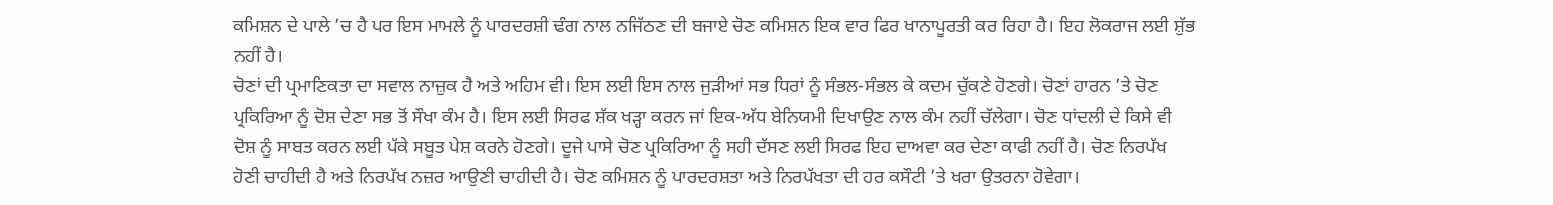ਕਮਿਸ਼ਨ ਦੇ ਪਾਲੇ ’ਚ ਹੈ ਪਰ ਇਸ ਮਾਮਲੇ ਨੂੰ ਪਾਰਦਰਸ਼ੀ ਢੰਗ ਨਾਲ ਨਜਿੱਠਣ ਦੀ ਬਜਾਏ ਚੋਣ ਕਮਿਸ਼ਨ ਇਕ ਵਾਰ ਫਿਰ ਖਾਨਾਪੂਰਤੀ ਕਰ ਰਿਹਾ ਹੈ। ਇਹ ਲੋਕਰਾਜ ਲਈ ਸ਼ੁੱਭ ਨਹੀਂ ਹੈ।
ਚੋਣਾਂ ਦੀ ਪ੍ਰਮਾਣਿਕਤਾ ਦਾ ਸਵਾਲ ਨਾਜ਼ੁਕ ਹੈ ਅਤੇ ਅਹਿਮ ਵੀ। ਇਸ ਲਈ ਇਸ ਨਾਲ ਜੁੜੀਆਂ ਸਭ ਧਿਰਾਂ ਨੂੰ ਸੰਭਲ-ਸੰਭਲ ਕੇ ਕਦਮ ਚੁੱਕਣੇ ਹੋਣਗੇ। ਚੋਣਾਂ ਹਾਰਨ ’ਤੇ ਚੋਣ ਪ੍ਰਕਿਰਿਆ ਨੂੰ ਦੋਸ਼ ਦੇਣਾ ਸਭ ਤੋਂ ਸੌਖਾ ਕੰਮ ਹੈ। ਇਸ ਲਈ ਸਿਰਫ ਸ਼ੱਕ ਖੜ੍ਹਾ ਕਰਨ ਜਾਂ ਇਕ-ਅੱਧ ਬੇਨਿਯਮੀ ਦਿਖਾਉਣ ਨਾਲ ਕੰਮ ਨਹੀਂ ਚੱਲੇਗਾ। ਚੋਣ ਧਾਂਦਲੀ ਦੇ ਕਿਸੇ ਵੀ ਦੋਸ਼ ਨੂੰ ਸਾਬਤ ਕਰਨ ਲਈ ਪੱਕੇ ਸਬੂਤ ਪੇਸ਼ ਕਰਨੇ ਹੋਣਗੇ। ਦੂਜੇ ਪਾਸੇ ਚੋਣ ਪ੍ਰਕਿਰਿਆ ਨੂੰ ਸਹੀ ਦੱਸਣ ਲਈ ਸਿਰਫ ਇਹ ਦਾਅਵਾ ਕਰ ਦੇਣਾ ਕਾਫੀ ਨਹੀਂ ਹੈ। ਚੋਣ ਨਿਰਪੱਖ ਹੋਣੀ ਚਾਹੀਦੀ ਹੈ ਅਤੇ ਨਿਰਪੱਖ ਨਜ਼ਰ ਆਉਣੀ ਚਾਹੀਦੀ ਹੈ। ਚੋਣ ਕਮਿਸ਼ਨ ਨੂੰ ਪਾਰਦਰਸ਼ਤਾ ਅਤੇ ਨਿਰਪੱਖਤਾ ਦੀ ਹਰ ਕਸੌਟੀ ’ਤੇ ਖਰਾ ਉਤਰਨਾ ਹੋਵੇਗਾ।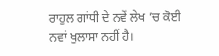ਰਾਹੁਲ ਗਾਂਧੀ ਦੇ ਨਵੇਂ ਲੇਖ ’ਚ ਕੋਈ ਨਵਾਂ ਖੁਲਾਸਾ ਨਹੀਂ ਹੈ।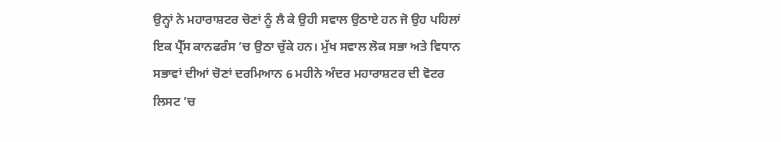ਉਨ੍ਹਾਂ ਨੇ ਮਹਾਰਾਸ਼ਟਰ ਚੋਣਾਂ ਨੂੰ ਲੈ ਕੇ ਉਹੀ ਸਵਾਲ ਉਠਾਏ ਹਨ ਜੋ ਉਹ ਪਹਿਲਾਂ ਇਕ ਪ੍ਰੈੱਸ ਕਾਨਫਰੰਸ ’ਚ ਉਠਾ ਚੁੱਕੇ ਹਨ। ਮੁੱਖ ਸਵਾਲ ਲੋਕ ਸਭਾ ਅਤੇ ਵਿਧਾਨ ਸਭਾਵਾਂ ਦੀਆਂ ਚੋਣਾਂ ਦਰਮਿਆਨ 6 ਮਹੀਨੇ ਅੰਦਰ ਮਹਾਰਾਸ਼ਟਰ ਦੀ ਵੋਟਰ ਲਿਸਟ ’ਚ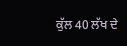ਕੁੱਲ 40 ਲੱਖ ਦੇ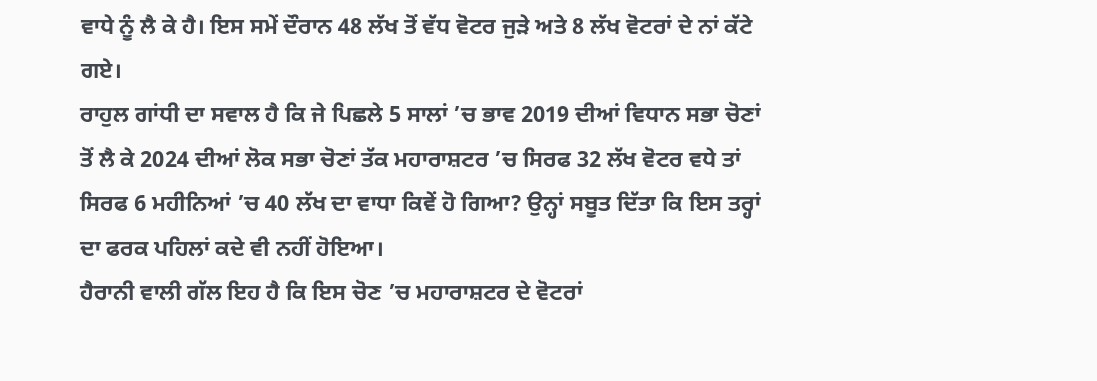ਵਾਧੇ ਨੂੰ ਲੈ ਕੇ ਹੈ। ਇਸ ਸਮੇਂ ਦੌਰਾਨ 48 ਲੱਖ ਤੋਂ ਵੱਧ ਵੋਟਰ ਜੁੜੇ ਅਤੇ 8 ਲੱਖ ਵੋਟਰਾਂ ਦੇ ਨਾਂ ਕੱਟੇ ਗਏ।
ਰਾਹੁਲ ਗਾਂਧੀ ਦਾ ਸਵਾਲ ਹੈ ਕਿ ਜੇ ਪਿਛਲੇ 5 ਸਾਲਾਂ ’ਚ ਭਾਵ 2019 ਦੀਆਂ ਵਿਧਾਨ ਸਭਾ ਚੋਣਾਂ ਤੋਂ ਲੈ ਕੇ 2024 ਦੀਆਂ ਲੋਕ ਸਭਾ ਚੋਣਾਂ ਤੱਕ ਮਹਾਰਾਸ਼ਟਰ ’ਚ ਸਿਰਫ 32 ਲੱਖ ਵੋਟਰ ਵਧੇ ਤਾਂ ਸਿਰਫ 6 ਮਹੀਨਿਆਂ ’ਚ 40 ਲੱਖ ਦਾ ਵਾਧਾ ਕਿਵੇਂ ਹੋ ਗਿਆ? ਉਨ੍ਹਾਂ ਸਬੂਤ ਦਿੱਤਾ ਕਿ ਇਸ ਤਰ੍ਹਾਂ ਦਾ ਫਰਕ ਪਹਿਲਾਂ ਕਦੇ ਵੀ ਨਹੀਂ ਹੋਇਆ।
ਹੈਰਾਨੀ ਵਾਲੀ ਗੱਲ ਇਹ ਹੈ ਕਿ ਇਸ ਚੋਣ ’ਚ ਮਹਾਰਾਸ਼ਟਰ ਦੇ ਵੋਟਰਾਂ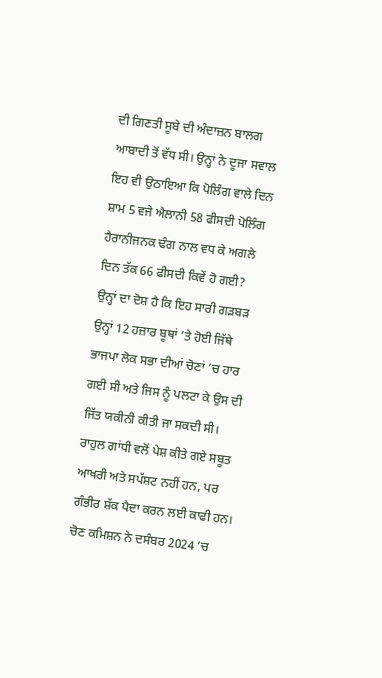ਦੀ ਗਿਣਤੀ ਸੂਬੇ ਦੀ ਅੰਦਾਜ਼ਨ ਬਾਲਗ ਆਬਾਦੀ ਤੋਂ ਵੱਧ ਸੀ। ਉਨ੍ਹਾਂ ਨੇ ਦੂਜਾ ਸਵਾਲ ਇਹ ਵੀ ਉਠਾਇਆ ਕਿ ਪੋਲਿੰਗ ਵਾਲੇ ਦਿਨ ਸ਼ਾਮ 5 ਵਜੇ ਐਲਾਨੀ 58 ਫੀਸਦੀ ਪੋਲਿੰਗ ਹੈਰਾਨੀਜਨਕ ਢੰਗ ਨਾਲ ਵਧ ਕੇ ਅਗਲੇ ਦਿਨ ਤੱਕ 66 ਫੀਸਦੀ ਕਿਵੇਂ ਹੋ ਗਈ? ਉਨ੍ਹਾਂ ਦਾ ਦੋਸ਼ ਹੈ ਕਿ ਇਹ ਸਾਰੀ ਗੜਬੜ ਉਨ੍ਹਾਂ 12 ਹਜ਼ਾਰ ਬੂਥਾਂ ’ਤੇ ਹੋਈ ਜਿੱਥੇ ਭਾਜਪਾ ਲੋਕ ਸਭਾ ਦੀਆਂ ਚੋਣਾਂ ’ਚ ਹਾਰ ਗਈ ਸੀ ਅਤੇ ਜਿਸ ਨੂੰ ਪਲਟਾ ਕੇ ਉਸ ਦੀ ਜਿੱਤ ਯਕੀਨੀ ਕੀਤੀ ਜਾ ਸਕਦੀ ਸੀ।
ਰਾਹੁਲ ਗਾਂਧੀ ਵਲੋਂ ਪੇਸ਼ ਕੀਤੇ ਗਏ ਸਬੂਤ ਆਖਰੀ ਅਤੇ ਸਪੱਸ਼ਟ ਨਹੀਂ ਹਨ, ਪਰ ਗੰਭੀਰ ਸ਼ੱਕ ਪੈਦਾ ਕਰਨ ਲਈ ਕਾਫੀ ਹਨ। ਚੋਣ ਕਮਿਸ਼ਨ ਨੇ ਦਸੰਬਰ 2024 ’ਚ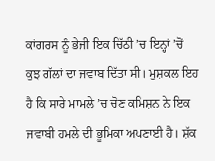ਕਾਂਗਰਸ ਨੂੰ ਭੇਜੀ ਇਕ ਚਿੱਠੀ ’ਚ ਇਨ੍ਹਾਂ ’ਚੋਂ ਕੁਝ ਗੱਲਾਂ ਦਾ ਜਵਾਬ ਦਿੱਤਾ ਸੀ। ਮੁਸ਼ਕਲ ਇਹ ਹੈ ਕਿ ਸਾਰੇ ਮਾਮਲੇ ’ਚ ਚੋਣ ਕਮਿਸ਼ਨ ਨੇ ਇਕ ਜਵਾਬੀ ਹਮਲੇ ਦੀ ਭੂਮਿਕਾ ਅਪਣਾਈ ਹੈ। ਸ਼ੱਕ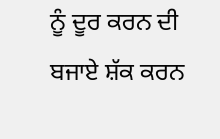ਨੂੰ ਦੂਰ ਕਰਨ ਦੀ ਬਜਾਏ ਸ਼ੱਕ ਕਰਨ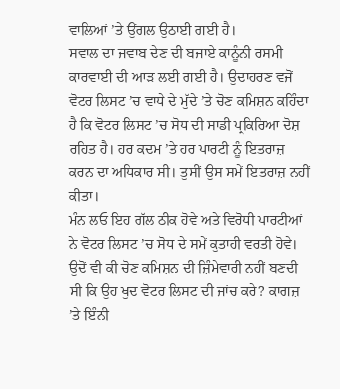ਵਾਲਿਆਂ ’ਤੇ ਉਂਗਲ ਉਠਾਈ ਗਈ ਹੈ।
ਸਵਾਲ ਦਾ ਜਵਾਬ ਦੇਣ ਦੀ ਬਜਾਏ ਕਾਨੂੰਨੀ ਰਸਮੀ ਕਾਰਵਾਈ ਦੀ ਆੜ ਲਈ ਗਈ ਹੈ। ਉਦਾਹਰਣ ਵਜੋਂ ਵੋਟਰ ਲਿਸਟ ’ਚ ਵਾਧੇ ਦੇ ਮੁੱਦੇ ’ਤੇ ਚੋਣ ਕਮਿਸ਼ਨ ਕਹਿੰਦਾ ਹੈ ਕਿ ਵੋਟਰ ਲਿਸਟ ’ਚ ਸੋਧ ਦੀ ਸਾਡੀ ਪ੍ਰਕਿਰਿਆ ਦੋਸ਼ ਰਹਿਤ ਹੈ। ਹਰ ਕਦਮ ’ਤੇ ਹਰ ਪਾਰਟੀ ਨੂੰ ਇਤਰਾਜ਼ ਕਰਨ ਦਾ ਅਧਿਕਾਰ ਸੀ। ਤੁਸੀਂ ਉਸ ਸਮੇਂ ਇਤਰਾਜ਼ ਨਹੀਂ ਕੀਤਾ।
ਮੰਨ ਲਓ ਇਹ ਗੱਲ ਠੀਕ ਹੋਵੇ ਅਤੇ ਵਿਰੋਧੀ ਪਾਰਟੀਆਂ ਨੇ ਵੋਟਰ ਲਿਸਟ ’ਚ ਸੋਧ ਦੇ ਸਮੇਂ ਕੁਤਾਹੀ ਵਰਤੀ ਹੋਵੇ। ਉਦੋਂ ਵੀ ਕੀ ਚੋਣ ਕਮਿਸ਼ਨ ਦੀ ਜ਼ਿੰਮੇਵਾਰੀ ਨਹੀਂ ਬਣਦੀ ਸੀ ਕਿ ਉਹ ਖੁਦ ਵੋਟਰ ਲਿਸਟ ਦੀ ਜਾਂਚ ਕਰੇ? ਕਾਗਜ਼ ’ਤੇ ਇੰਨੀ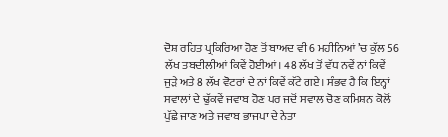ਦੋਸ਼ ਰਹਿਤ ਪ੍ਰਕਿਰਿਆ ਹੋਣ ਤੋਂ ਬਾਅਦ ਵੀ 6 ਮਹੀਨਿਆਂ ’ਚ ਕੁੱਲ 56 ਲੱਖ ਤਬਦੀਲੀਆਂ ਕਿਵੇਂ ਹੋਈਆਂ। 48 ਲੱਖ ਤੋਂ ਵੱਧ ਨਵੇਂ ਨਾਂ ਕਿਵੇਂ ਜੁੜੇ ਅਤੇ 8 ਲੱਖ ਵੋਟਰਾਂ ਦੇ ਨਾਂ ਕਿਵੇਂ ਕੱਟੇ ਗਏ। ਸੰਭਵ ਹੈ ਕਿ ਇਨ੍ਹਾਂ ਸਵਾਲਾਂ ਦੇ ਢੁੱਕਵੇਂ ਜਵਾਬ ਹੋਣ ਪਰ ਜਦੋਂ ਸਵਾਲ ਚੋਣ ਕਮਿਸ਼ਨ ਕੋਲੋਂ ਪੁੱਛੇ ਜਾਣ ਅਤੇ ਜਵਾਬ ਭਾਜਪਾ ਦੇ ਨੇਤਾ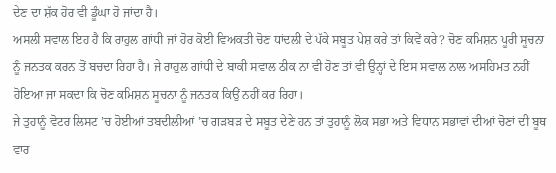ਦੇਣ ਦਾ ਸ਼ੱਕ ਹੋਰ ਵੀ ਡੂੰਘਾ ਹੋ ਜਾਂਦਾ ਹੈ।
ਅਸਲੀ ਸਵਾਲ ਇਹ ਹੈ ਕਿ ਰਾਹੁਲ ਗਾਂਧੀ ਜਾਂ ਹੋਰ ਕੋਈ ਵਿਅਕਤੀ ਚੋਣ ਧਾਂਦਲੀ ਦੇ ਪੱਕੇ ਸਬੂਤ ਪੇਸ਼ ਕਰੇ ਤਾਂ ਕਿਵੇਂ ਕਰੇ? ਚੋਣ ਕਮਿਸ਼ਨ ਪੂਰੀ ਸੂਚਨਾ ਨੂੰ ਜਨਤਕ ਕਰਨ ਤੋਂ ਬਚਦਾ ਰਿਹਾ ਹੈ। ਜੇ ਰਾਹੁਲ ਗਾਂਧੀ ਦੇ ਬਾਕੀ ਸਵਾਲ ਠੀਕ ਨਾ ਵੀ ਹੋਣ ਤਾਂ ਵੀ ਉਨ੍ਹਾਂ ਦੇ ਇਸ ਸਵਾਲ ਨਾਲ ਅਸਹਿਮਤ ਨਹੀਂ ਹੋਇਆ ਜਾ ਸਕਦਾ ਕਿ ਚੋਣ ਕਮਿਸ਼ਨ ਸੂਚਨਾ ਨੂੰ ਜਨਤਕ ਕਿਉਂ ਨਹੀਂ ਕਰ ਰਿਹਾ।
ਜੇ ਤੁਹਾਨੂੰ ਵੋਟਰ ਲਿਸਟ ’ਚ ਹੋਈਆਂ ਤਬਦੀਲੀਆਂ ’ਚ ਗੜਬੜ ਦੇ ਸਬੂਤ ਦੇਣੇ ਹਨ ਤਾਂ ਤੁਹਾਨੂੰ ਲੋਕ ਸਭਾ ਅਤੇ ਵਿਧਾਨ ਸਭਾਵਾਂ ਦੀਆਂ ਚੋਣਾਂ ਦੀ ਬੂਥ ਵਾਰ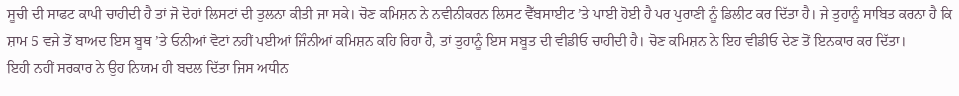ਸੂਚੀ ਦੀ ਸਾਫਟ ਕਾਪੀ ਚਾਹੀਦੀ ਹੈ ਤਾਂ ਜੋ ਦੋਹਾਂ ਲਿਸਟਾਂ ਦੀ ਤੁਲਨਾ ਕੀਤੀ ਜਾ ਸਕੇ। ਚੋਣ ਕਮਿਸ਼ਨ ਨੇ ਨਵੀਨੀਕਰਨ ਲਿਸਟ ਵੈੱਬਸਾਈਟ ’ਤੇ ਪਾਈ ਹੋਈ ਹੈ ਪਰ ਪੁਰਾਣੀ ਨੂੰ ਡਿਲੀਟ ਕਰ ਦਿੱਤਾ ਹੈ। ਜੇ ਤੁਹਾਨੂੰ ਸਾਬਿਤ ਕਰਨਾ ਹੈ ਕਿ ਸ਼ਾਮ 5 ਵਜੇ ਤੋਂ ਬਾਅਦ ਇਸ ਬੂਥ ’ਤੇ ਓਨੀਆਂ ਵੋਟਾਂ ਨਹੀਂ ਪਈਆਂ ਜਿੰਨੀਆਂ ਕਮਿਸ਼ਨ ਕਹਿ ਰਿਹਾ ਹੈ, ਤਾਂ ਤੁਹਾਨੂੰ ਇਸ ਸਬੂਤ ਦੀ ਵੀਡੀਓ ਚਾਹੀਦੀ ਹੈ। ਚੋਣ ਕਮਿਸ਼ਨ ਨੇ ਇਹ ਵੀਡੀਓ ਦੇਣ ਤੋਂ ਇਨਕਾਰ ਕਰ ਦਿੱਤਾ।
ਇਹੀ ਨਹੀਂ ਸਰਕਾਰ ਨੇ ਉਹ ਨਿਯਮ ਹੀ ਬਦਲ ਦਿੱਤਾ ਜਿਸ ਅਧੀਨ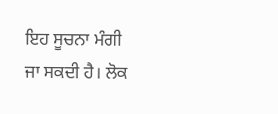ਇਹ ਸੂਚਨਾ ਮੰਗੀ ਜਾ ਸਕਦੀ ਹੈ। ਲੋਕ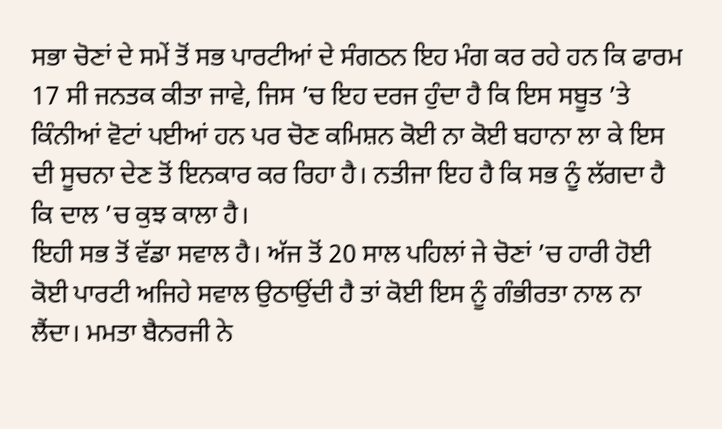ਸਭਾ ਚੋਣਾਂ ਦੇ ਸਮੇਂ ਤੋਂ ਸਭ ਪਾਰਟੀਆਂ ਦੇ ਸੰਗਠਨ ਇਹ ਮੰਗ ਕਰ ਰਹੇ ਹਨ ਕਿ ਫਾਰਮ 17 ਸੀ ਜਨਤਕ ਕੀਤਾ ਜਾਵੇ, ਜਿਸ ’ਚ ਇਹ ਦਰਜ ਹੁੰਦਾ ਹੈ ਕਿ ਇਸ ਸਬੂਤ ’ਤੇ ਕਿੰਨੀਆਂ ਵੋਟਾਂ ਪਈਆਂ ਹਨ ਪਰ ਚੋਣ ਕਮਿਸ਼ਨ ਕੋਈ ਨਾ ਕੋਈ ਬਹਾਨਾ ਲਾ ਕੇ ਇਸ ਦੀ ਸੂਚਨਾ ਦੇਣ ਤੋਂ ਇਨਕਾਰ ਕਰ ਰਿਹਾ ਹੈ। ਨਤੀਜਾ ਇਹ ਹੈ ਕਿ ਸਭ ਨੂੰ ਲੱਗਦਾ ਹੈ ਕਿ ਦਾਲ ’ਚ ਕੁਝ ਕਾਲਾ ਹੈ।
ਇਹੀ ਸਭ ਤੋਂ ਵੱਡਾ ਸਵਾਲ ਹੈ। ਅੱਜ ਤੋਂ 20 ਸਾਲ ਪਹਿਲਾਂ ਜੇ ਚੋਣਾਂ ’ਚ ਹਾਰੀ ਹੋਈ ਕੋਈ ਪਾਰਟੀ ਅਜਿਹੇ ਸਵਾਲ ਉਠਾਉਂਦੀ ਹੈ ਤਾਂ ਕੋਈ ਇਸ ਨੂੰ ਗੰਭੀਰਤਾ ਨਾਲ ਨਾ ਲੈਂਦਾ। ਮਮਤਾ ਬੈਨਰਜੀ ਨੇ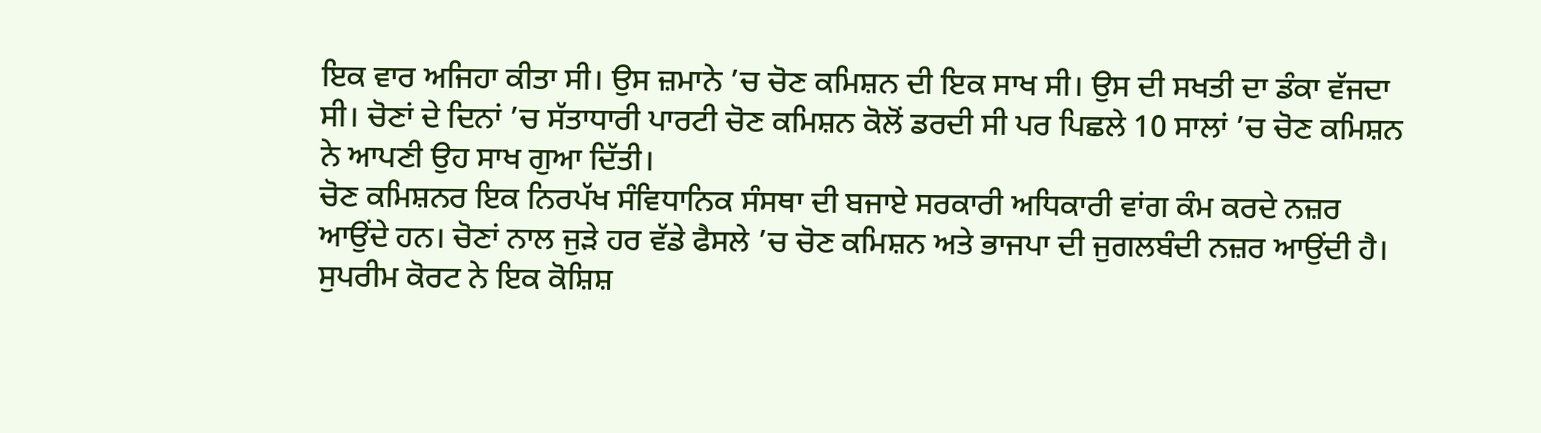ਇਕ ਵਾਰ ਅਜਿਹਾ ਕੀਤਾ ਸੀ। ਉਸ ਜ਼ਮਾਨੇ ’ਚ ਚੋਣ ਕਮਿਸ਼ਨ ਦੀ ਇਕ ਸਾਖ ਸੀ। ਉਸ ਦੀ ਸਖਤੀ ਦਾ ਡੰਕਾ ਵੱਜਦਾ ਸੀ। ਚੋਣਾਂ ਦੇ ਦਿਨਾਂ ’ਚ ਸੱਤਾਧਾਰੀ ਪਾਰਟੀ ਚੋਣ ਕਮਿਸ਼ਨ ਕੋਲੋਂ ਡਰਦੀ ਸੀ ਪਰ ਪਿਛਲੇ 10 ਸਾਲਾਂ ’ਚ ਚੋਣ ਕਮਿਸ਼ਨ ਨੇ ਆਪਣੀ ਉਹ ਸਾਖ ਗੁਆ ਦਿੱਤੀ।
ਚੋਣ ਕਮਿਸ਼ਨਰ ਇਕ ਨਿਰਪੱਖ ਸੰਵਿਧਾਨਿਕ ਸੰਸਥਾ ਦੀ ਬਜਾਏ ਸਰਕਾਰੀ ਅਧਿਕਾਰੀ ਵਾਂਗ ਕੰਮ ਕਰਦੇ ਨਜ਼ਰ ਆਉਂਦੇ ਹਨ। ਚੋਣਾਂ ਨਾਲ ਜੁੜੇ ਹਰ ਵੱਡੇ ਫੈਸਲੇ ’ਚ ਚੋਣ ਕਮਿਸ਼ਨ ਅਤੇ ਭਾਜਪਾ ਦੀ ਜੁਗਲਬੰਦੀ ਨਜ਼ਰ ਆਉਂਦੀ ਹੈ। ਸੁਪਰੀਮ ਕੋਰਟ ਨੇ ਇਕ ਕੋਸ਼ਿਸ਼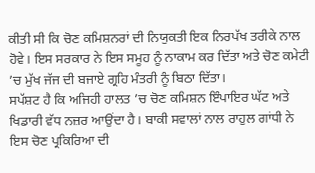ਕੀਤੀ ਸੀ ਕਿ ਚੋਣ ਕਮਿਸ਼ਨਰਾਂ ਦੀ ਨਿਯੁਕਤੀ ਇਕ ਨਿਰਪੱਖ ਤਰੀਕੇ ਨਾਲ ਹੋਵੇ। ਇਸ ਸਰਕਾਰ ਨੇ ਇਸ ਸਮੂਹ ਨੂੰ ਨਾਕਾਮ ਕਰ ਦਿੱਤਾ ਅਤੇ ਚੋਣ ਕਮੇਟੀ ’ਚ ਮੁੱਖ ਜੱਜ ਦੀ ਬਜਾਏ ਗ੍ਰਹਿ ਮੰਤਰੀ ਨੂੰ ਬਿਠਾ ਦਿੱਤਾ।
ਸਪੱਸ਼ਟ ਹੈ ਕਿ ਅਜਿਹੀ ਹਾਲਤ ’ਚ ਚੋਣ ਕਮਿਸ਼ਨ ਇੰਪਾਇਰ ਘੱਟ ਅਤੇ ਖਿਡਾਰੀ ਵੱਧ ਨਜ਼ਰ ਆਉਂਦਾ ਹੈ। ਬਾਕੀ ਸਵਾਲਾਂ ਨਾਲ ਰਾਹੁਲ ਗਾਂਧੀ ਨੇ ਇਸ ਚੋਣ ਪ੍ਰਕਿਰਿਆ ਦੀ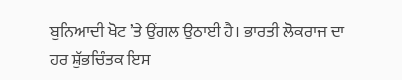ਬੁਨਿਆਦੀ ਖੋਟ ’ਤੇ ਉਂਗਲ ਉਠਾਈ ਹੈ। ਭਾਰਤੀ ਲੋਕਰਾਜ ਦਾ ਹਰ ਸ਼ੁੱਭਚਿੰਤਕ ਇਸ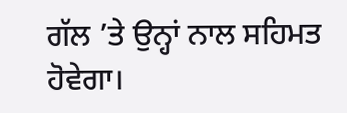ਗੱਲ ’ਤੇ ਉਨ੍ਹਾਂ ਨਾਲ ਸਹਿਮਤ ਹੋਵੇਗਾ।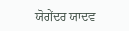ਯੋਗੇਂਦਰ ਯਾਦਵ